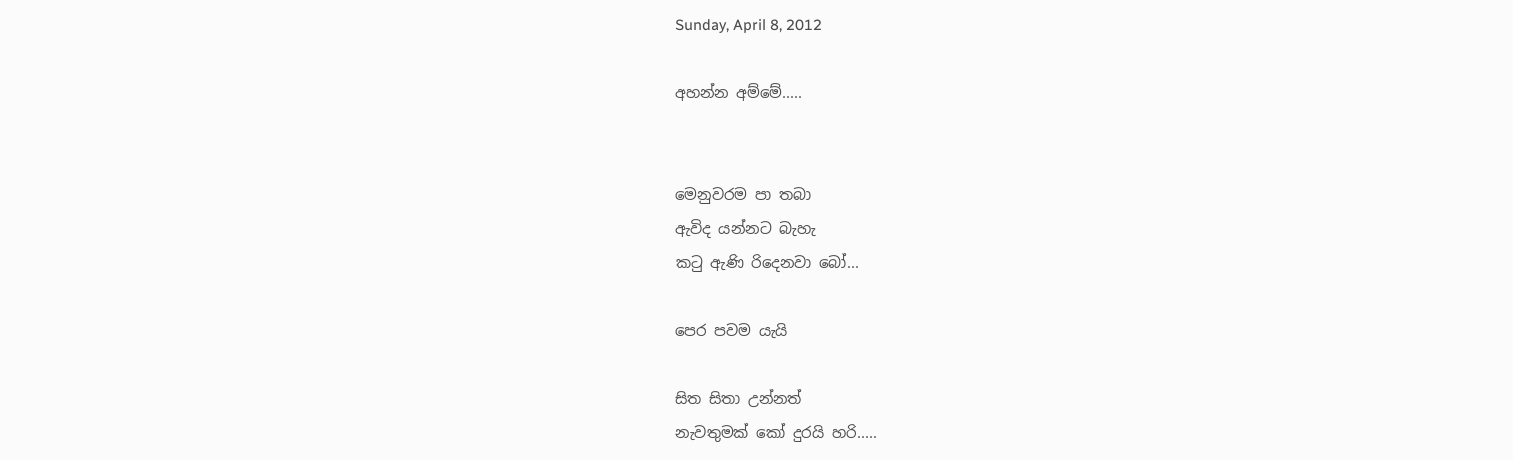Sunday, April 8, 2012

අහන්න අම්මේ.....


මෙනුවරම පා තබා
ඇවිද යන්නට බැහැ
කටු ඇණි රිදෙනවා බෝ...

පෙර පවම යැයි

සිත සිතා උන්නත්
නැවතුමක් කෝ දුරයි හරි.....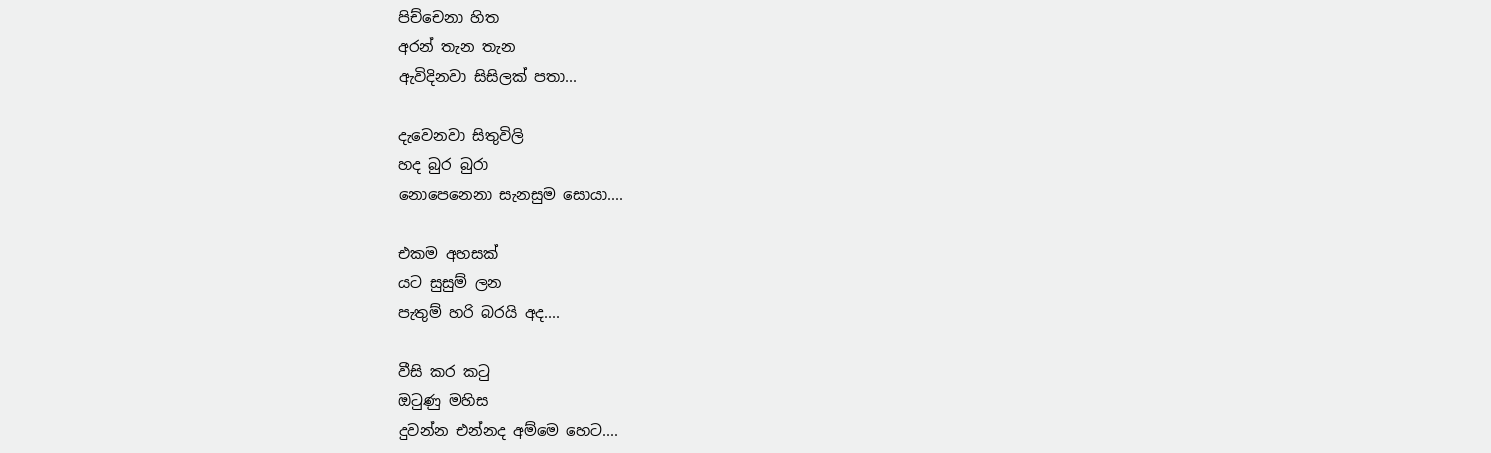පිච්චෙනා හිත
අරන් තැන තැන
ඇවිදිනවා සිසිලක් පතා...

දැවෙනවා සිතුවිලි
හද බුර බුරා
නොපෙනෙනා සැනසුම සොයා....

එකම අහසක්
යට සුසුම් ලන
පැතුම් හරි බරයි අද....

වීසි කර කටු
ඔටුණු මහිස
දුවන්න එන්නද අම්මෙ හෙට....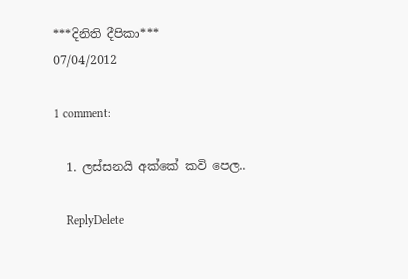***දිනිති දීපිකා***
07/04/2012

1 comment:

  1. ලස්සනයි අක්කේ කවි පෙල..

    ReplyDelete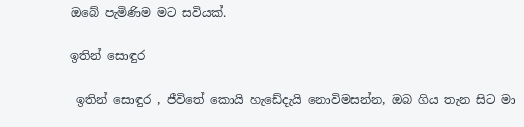ඔබේ පැමිණිම මට සවියක්.

ඉතින් සොඳුර

 ඉතින් සොඳුර , ජීවිතේ කොයි හැඩේදැයි නොවිමසන්න, ඔබ ගිය තැන සිට මා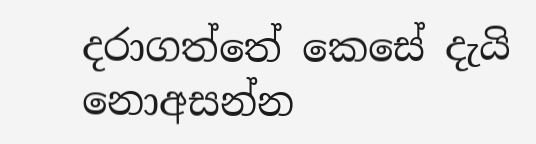දරාගත්තේ කෙසේ දැයි නොඅසන්න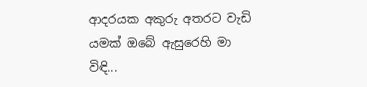ආදරයක අකුරු අතරට වැඩි යමක් ඔබේ ඇසුරෙහි මා විඳි...